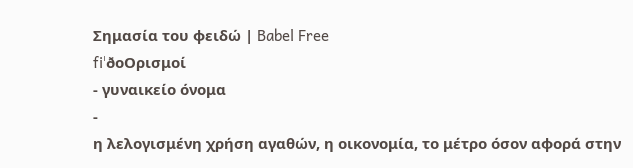Σημασία του φειδώ | Babel Free
fiˈðoΟρισμοί
- γυναικείο όνομα
-
η λελογισμένη χρήση αγαθών, η οικονομία, το μέτρο όσον αφορά στην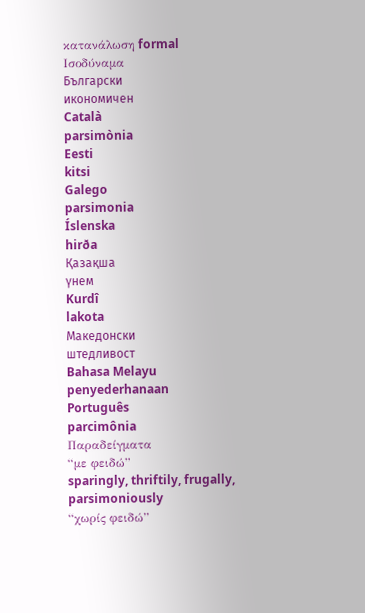κατανάλωση formal
Ισοδύναμα
Български
икономичен
Català
parsimònia
Eesti
kitsi
Galego
parsimonia
Íslenska
hirða
Қазақша
үнем
Kurdî
lakota
Македонски
штедливост
Bahasa Melayu
penyederhanaan
Português
parcimônia
Παραδείγματα
“με φειδώ”
sparingly, thriftily, frugally, parsimoniously
“χωρίς φειδώ”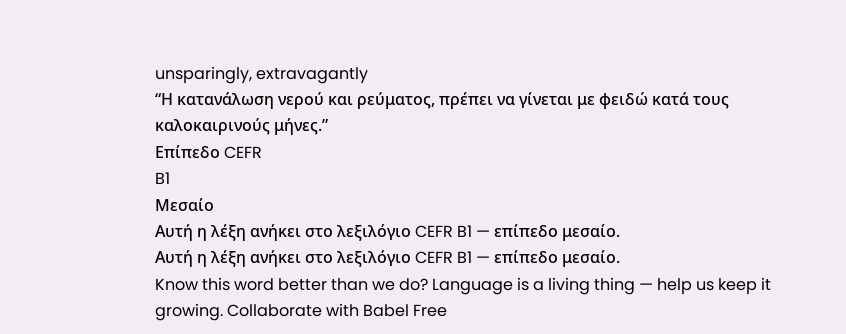unsparingly, extravagantly
“Η κατανάλωση νερού και ρεύματος, πρέπει να γίνεται με φειδώ κατά τους καλοκαιρινούς μήνες.”
Επίπεδο CEFR
B1
Μεσαίο
Αυτή η λέξη ανήκει στο λεξιλόγιο CEFR B1 — επίπεδο μεσαίο.
Αυτή η λέξη ανήκει στο λεξιλόγιο CEFR B1 — επίπεδο μεσαίο.
Know this word better than we do? Language is a living thing — help us keep it growing. Collaborate with Babel Free